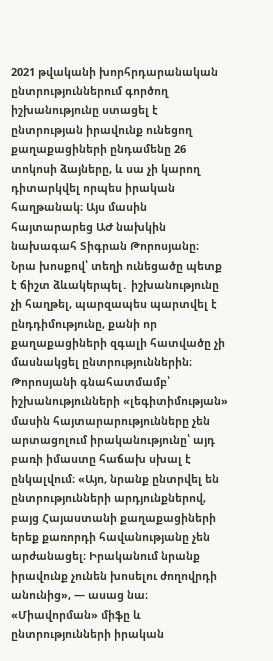2021 թվականի խորհրդարանական ընտրություններում գործող իշխանությունը ստացել է ընտրության իրավունք ունեցող քաղաքացիների ընդամենը 26 տոկոսի ձայները, և սա չի կարող դիտարկվել որպես իրական հաղթանակ։ Այս մասին հայտարարեց ԱԺ նախկին նախագահ Տիգրան Թորոսյանը։
Նրա խոսքով՝ տեղի ունեցածը պետք է ճիշտ ձևակերպել․ իշխանությունը չի հաղթել, պարզապես պարտվել է ընդդիմությունը, քանի որ քաղաքացիների զգալի հատվածը չի մասնակցել ընտրություններին։ Թորոսյանի գնահատմամբ՝ իշխանությունների «լեգիտիմության» մասին հայտարարությունները չեն արտացոլում իրականությունը՝ այդ բառի իմաստը հաճախ սխալ է ընկալվում։ «Այո, նրանք ընտրվել են ընտրությունների արդյունքներով, բայց Հայաստանի քաղաքացիների երեք քառորդի հավանությանը չեն արժանացել։ Իրականում նրանք իրավունք չունեն խոսելու ժողովրդի անունից», — ասաց նա։
«Միավորման» միֆը և ընտրությունների իրական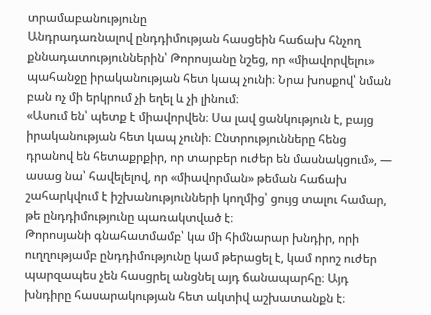տրամաբանությունը
Անդրադառնալով ընդդիմության հասցեին հաճախ հնչող քննադատություններին՝ Թորոսյանը նշեց, որ «միավորվելու» պահանջը իրականության հետ կապ չունի։ Նրա խոսքով՝ նման բան ոչ մի երկրում չի եղել և չի լինում։
«Ասում են՝ պետք է միավորվեն։ Սա լավ ցանկություն է, բայց իրականության հետ կապ չունի։ Ընտրությունները հենց դրանով են հետաքրքիր, որ տարբեր ուժեր են մասնակցում», — ասաց նա՝ հավելելով, որ «միավորման» թեման հաճախ շահարկվում է իշխանությունների կողմից՝ ցույց տալու համար, թե ընդդիմությունը պառակտված է։
Թորոսյանի գնահատմամբ՝ կա մի հիմնարար խնդիր, որի ուղղությամբ ընդդիմությունը կամ թերացել է, կամ որոշ ուժեր պարզապես չեն հասցրել անցնել այդ ճանապարհը։ Այդ խնդիրը հասարակության հետ ակտիվ աշխատանքն է։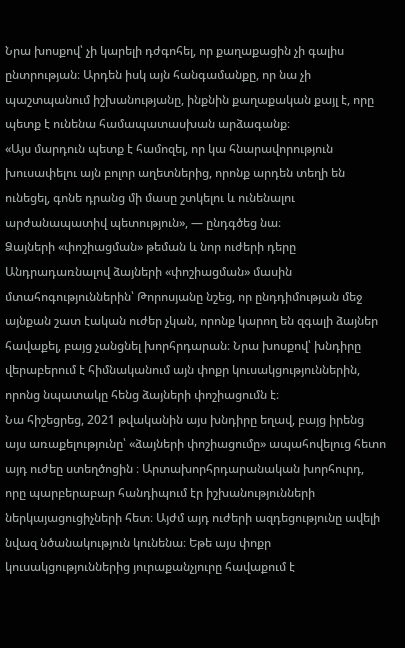Նրա խոսքով՝ չի կարելի դժգոհել, որ քաղաքացին չի գալիս ընտրության։ Արդեն իսկ այն հանգամանքը, որ նա չի պաշտպանում իշխանությանը, ինքնին քաղաքական քայլ է, որը պետք է ունենա համապատասխան արձագանք։
«Այս մարդուն պետք է համոզել, որ կա հնարավորություն խուսափելու այն բոլոր աղետներից, որոնք արդեն տեղի են ունեցել, գոնե դրանց մի մասը շտկելու և ունենալու արժանապատիվ պետություն», — ընդգծեց նա։
Ձայների «փոշիացման» թեման և նոր ուժերի դերը
Անդրադառնալով ձայների «փոշիացման» մասին մտահոգություններին՝ Թորոսյանը նշեց, որ ընդդիմության մեջ այնքան շատ էական ուժեր չկան, որոնք կարող են զգալի ձայներ հավաքել, բայց չանցնել խորհրդարան։ Նրա խոսքով՝ խնդիրը վերաբերում է հիմնականում այն փոքր կուսակցություններին, որոնց նպատակը հենց ձայների փոշիացումն է։
Նա հիշեցրեց, 2021 թվականին այս խնդիրը եղավ, բայց իրենց այս առաքելությունը՝ «ձայների փոշիացումը» ապահովելուց հետո այդ ուժեը ստեղծոցին ։ Արտախորհրդարանական խորհուրդ, որը պարբերաբար հանդիպում էր իշխանությունների ներկայացուցիչների հետ։ Այժմ այդ ուժերի ազդեցությունը ավելի նվազ նծանակություն կունենա։ Եթե այս փոքր կուսակցություններից յուրաքանչյուրը հավաքում է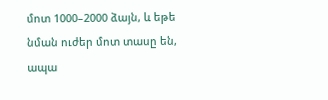մոտ 1000–2000 ձայն, և եթե նման ուժեր մոտ տասը են, ապա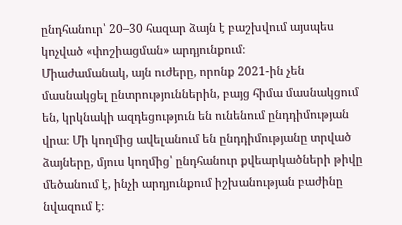ընդհանուր՝ 20–30 հազար ձայն է բաշխվում այսպես կոչված «փոշիացման» արդյունքում։
Միաժամանակ, այն ուժերը, որոնք 2021-ին չեն մասնակցել ընտրություններին, բայց հիմա մասնակցում են, կրկնակի ազդեցություն են ունենում ընդդիմության վրա։ Մի կողմից ավելանում են ընդդիմությանը տրված ձայները, մյուս կողմից՝ ընդհանուր քվեարկածների թիվը մեծանում է, ինչի արդյունքում իշխանության բաժինը նվազում է։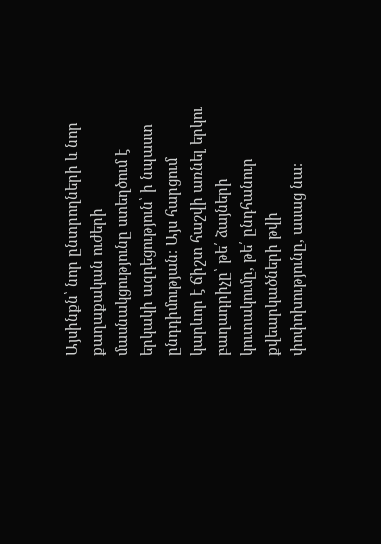Այսինքն՝ նոր ընտրողների և նոր քաղաքական ուժերի մասնակցությունը ստեղծում է երկակի ազդեցություն՝ ի նպաստ ընդդիմության։ Այս հարցում կարևոր է ճիշտ հաշվի առնել երկու բաղադրիչը՝ թե՛ ձայների կուտակումը, թե՛ ընդհանուր քվեարկածների թվի փոփոխությունը, ասաց նա։